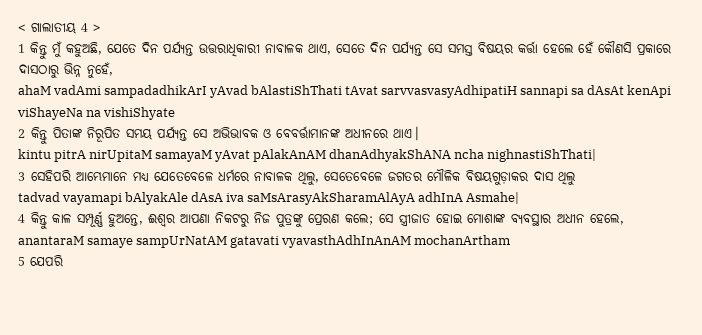< ଗାଲାତୀୟ 4 >
1 କିନ୍ତୁ ମୁଁ କହୁଅଛି, ଯେତେ ଦିନ ପର୍ଯ୍ୟନ୍ତ ଉତ୍ତରାଧିକାରୀ ନାବାଳକ ଥାଏ, ସେତେ ଦିନ ପର୍ଯ୍ୟନ୍ତ ସେ ସମସ୍ତ ବିଷୟର କର୍ତ୍ତା ହେଲେ ହେଁ କୌଣସି ପ୍ରକାରେ ଦାସଠାରୁ ଭିନ୍ନ ନୁହେଁ,
ahaM vadAmi sampadadhikArI yAvad bAlastiShThati tAvat sarvvasvasyAdhipatiH sannapi sa dAsAt kenApi viShayeNa na vishiShyate
2 କିନ୍ତୁ ପିତାଙ୍କ ନିରୂପିତ ସମୟ ପର୍ଯ୍ୟନ୍ତ ସେ ଅଭିଭାବକ ଓ ବେବର୍ତ୍ତାମାନଙ୍କ ଅଧୀନରେ ଥାଏ।
kintu pitrA nirUpitaM samayaM yAvat pAlakAnAM dhanAdhyakShANA ncha nighnastiShThati|
3 ସେହିପରି ଆମ୍ଭେମାନେ ମଧ୍ୟ ଯେତେବେଳେ ଧର୍ମରେ ନାବାଳକ ଥିଲୁ, ସେତେବେଳେ ଜଗତର ମୌଳିକ ବିଷୟଗୁଡ଼ାକର ଦାସ ଥିଲୁ
tadvad vayamapi bAlyakAle dAsA iva saMsArasyAkSharamAlAyA adhInA Asmahe|
4 କିନ୍ତୁ କାଳ ସମ୍ପୂର୍ଣ୍ଣ ହୁଅନ୍ତେ, ଈଶ୍ବର ଆପଣା ନିକଟରୁ ନିଜ ପୁତ୍ରଙ୍କୁ ପ୍ରେରଣ କଲେ; ସେ ସ୍ତ୍ରୀଜାତ ହୋଇ ମୋଶାଙ୍କ ବ୍ୟବସ୍ଥାର ଅଧୀନ ହେଲେ,
anantaraM samaye sampUrNatAM gatavati vyavasthAdhInAnAM mochanArtham
5 ଯେପରି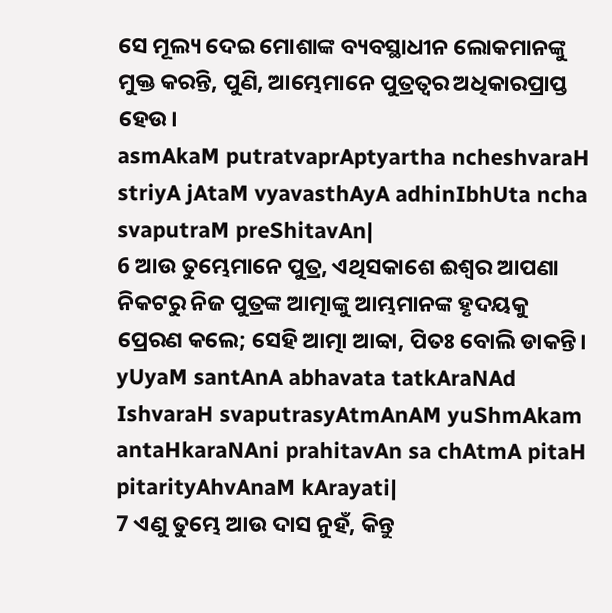ସେ ମୂଲ୍ୟ ଦେଇ ମୋଶାଙ୍କ ବ୍ୟବସ୍ଥାଧୀନ ଲୋକମାନଙ୍କୁ ମୁକ୍ତ କରନ୍ତି, ପୁଣି, ଆମ୍ଭେମାନେ ପୁତ୍ରତ୍ୱର ଅଧିକାରପ୍ରାପ୍ତ ହେଉ।
asmAkaM putratvaprAptyartha ncheshvaraH striyA jAtaM vyavasthAyA adhinIbhUta ncha svaputraM preShitavAn|
6 ଆଉ ତୁମ୍ଭେମାନେ ପୁତ୍ର, ଏଥିସକାଶେ ଈଶ୍ବର ଆପଣା ନିକଟରୁ ନିଜ ପୁତ୍ରଙ୍କ ଆତ୍ମାଙ୍କୁ ଆମ୍ଭମାନଙ୍କ ହୃଦୟକୁ ପ୍ରେରଣ କଲେ; ସେହି ଆତ୍ମା ଆବ୍ବା, ପିତଃ ବୋଲି ଡାକନ୍ତି।
yUyaM santAnA abhavata tatkAraNAd IshvaraH svaputrasyAtmAnAM yuShmAkam antaHkaraNAni prahitavAn sa chAtmA pitaH pitarityAhvAnaM kArayati|
7 ଏଣୁ ତୁମ୍ଭେ ଆଉ ଦାସ ନୁହଁ, କିନ୍ତୁ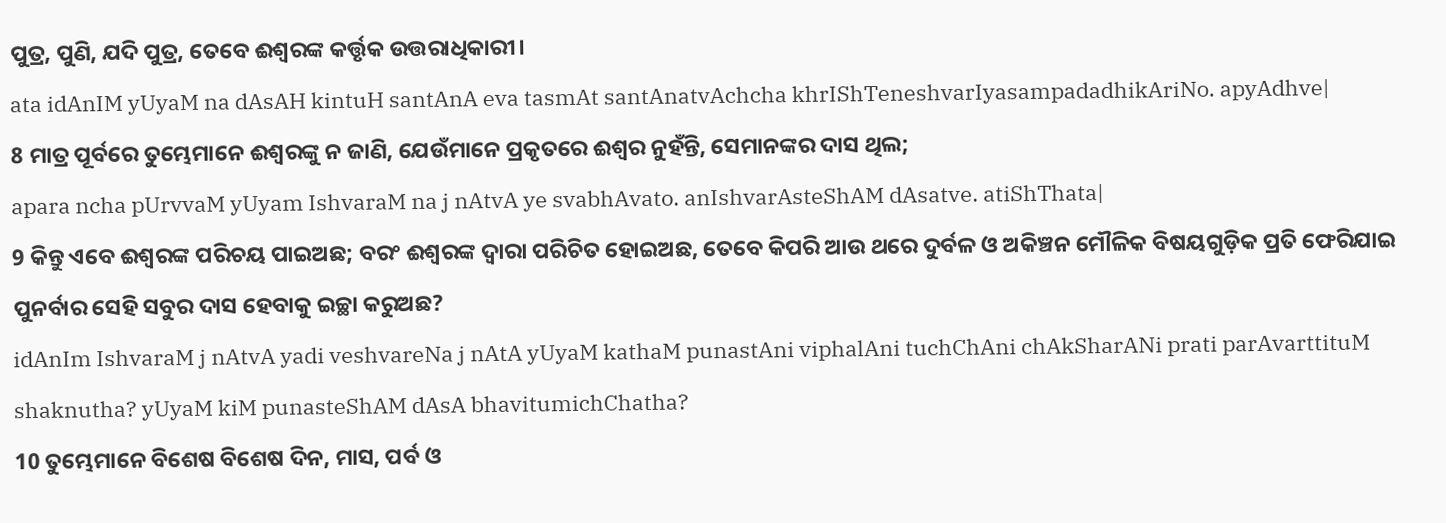ପୁତ୍ର, ପୁଣି, ଯଦି ପୁତ୍ର, ତେବେ ଈଶ୍ବରଙ୍କ କର୍ତ୍ତୃକ ଉତ୍ତରାଧିକାରୀ।
ata idAnIM yUyaM na dAsAH kintuH santAnA eva tasmAt santAnatvAchcha khrIShTeneshvarIyasampadadhikAriNo. apyAdhve|
8 ମାତ୍ର ପୂର୍ବରେ ତୁମ୍ଭେମାନେ ଈଶ୍ବରଙ୍କୁ ନ ଜାଣି, ଯେଉଁମାନେ ପ୍ରକୃତରେ ଈଶ୍ବର ନୁହଁନ୍ତି, ସେମାନଙ୍କର ଦାସ ଥିଲ;
apara ncha pUrvvaM yUyam IshvaraM na j nAtvA ye svabhAvato. anIshvarAsteShAM dAsatve. atiShThata|
9 କିନ୍ତୁ ଏବେ ଈଶ୍ବରଙ୍କ ପରିଚୟ ପାଇଅଛ; ବରଂ ଈଶ୍ବରଙ୍କ ଦ୍ୱାରା ପରିଚିତ ହୋଇଅଛ, ତେବେ କିପରି ଆଉ ଥରେ ଦୁର୍ବଳ ଓ ଅକିଞ୍ଚନ ମୌଳିକ ବିଷୟଗୁଡ଼ିକ ପ୍ରତି ଫେରିଯାଇ ପୁନର୍ବାର ସେହି ସବୁର ଦାସ ହେବାକୁ ଇଚ୍ଛା କରୁଅଛ?
idAnIm IshvaraM j nAtvA yadi veshvareNa j nAtA yUyaM kathaM punastAni viphalAni tuchChAni chAkSharANi prati parAvarttituM shaknutha? yUyaM kiM punasteShAM dAsA bhavitumichChatha?
10 ତୁମ୍ଭେମାନେ ବିଶେଷ ବିଶେଷ ଦିନ, ମାସ, ପର୍ବ ଓ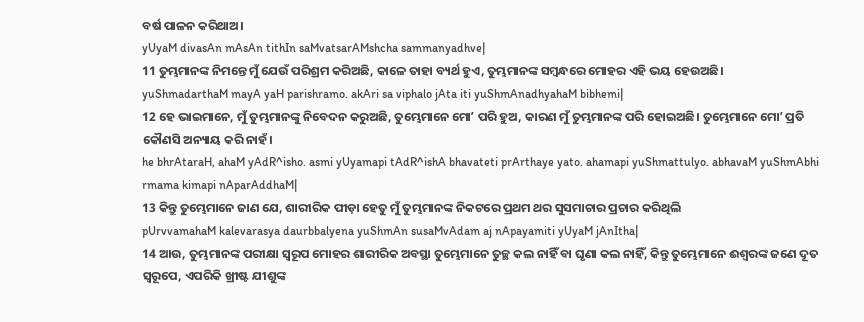ବର୍ଷ ପାଳନ କରିଥାଅ।
yUyaM divasAn mAsAn tithIn saMvatsarAMshcha sammanyadhve|
11 ତୁମ୍ଭମାନଙ୍କ ନିମନ୍ତେ ମୁଁ ଯେଉଁ ପରିଶ୍ରମ କରିଅଛି, କାଳେ ତାହା ବ୍ୟର୍ଥ ହୁଏ, ତୁମ୍ଭମାନଙ୍କ ସମ୍ବନ୍ଧରେ ମୋହର ଏହି ଭୟ ହେଉଅଛି।
yuShmadarthaM mayA yaH parishramo. akAri sa viphalo jAta iti yuShmAnadhyahaM bibhemi|
12 ହେ ଭାଇମାନେ, ମୁଁ ତୁମ୍ଭମାନଙ୍କୁ ନିବେଦନ କରୁଅଛି, ତୁମ୍ଭେମାନେ ମୋʼ ପରି ହୁଅ, କାରଣ ମୁଁ ତୁମ୍ଭମାନଙ୍କ ପରି ହୋଇଅଛି। ତୁମ୍ଭେମାନେ ମୋʼ ପ୍ରତି କୌଣସି ଅନ୍ୟାୟ କରି ନାହଁ।
he bhrAtaraH, ahaM yAdR^isho. asmi yUyamapi tAdR^ishA bhavateti prArthaye yato. ahamapi yuShmattulyo. abhavaM yuShmAbhi rmama kimapi nAparAddhaM|
13 କିନ୍ତୁ ତୁମ୍ଭେମାନେ ଜାଣ ଯେ, ଶାରୀରିକ ପୀଡ଼ା ହେତୁ ମୁଁ ତୁମ୍ଭମାନଙ୍କ ନିକଟରେ ପ୍ରଥମ ଥର ସୁସମାଚାର ପ୍ରଚାର କରିଥିଲି
pUrvvamahaM kalevarasya daurbbalyena yuShmAn susaMvAdam aj nApayamiti yUyaM jAnItha|
14 ଆଉ, ତୁମ୍ଭମାନଙ୍କ ପରୀକ୍ଷା ସ୍ୱରୂପ ମୋହର ଶାରୀରିକ ଅବସ୍ଥା ତୁମ୍ଭେମାନେ ତୁଚ୍ଛ କଲ ନାହିଁ ବା ଘୃଣା କଲ ନାହିଁ, କିନ୍ତୁ ତୁମ୍ଭେମାନେ ଈଶ୍ବରଙ୍କ ଜଣେ ଦୂତ ସ୍ୱରୂପେ, ଏପରିକି ଖ୍ରୀଷ୍ଟ ଯୀଶୁଙ୍କ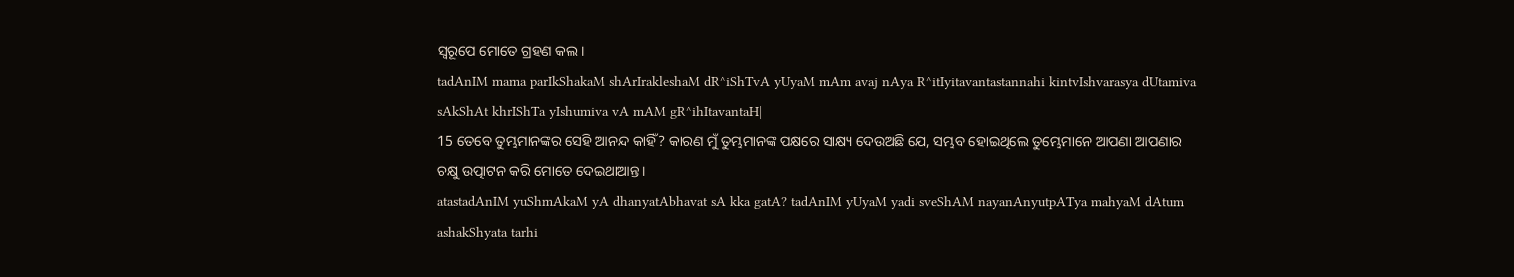ସ୍ୱରୂପେ ମୋତେ ଗ୍ରହଣ କଲ।
tadAnIM mama parIkShakaM shArIrakleshaM dR^iShTvA yUyaM mAm avaj nAya R^itIyitavantastannahi kintvIshvarasya dUtamiva sAkShAt khrIShTa yIshumiva vA mAM gR^ihItavantaH|
15 ତେବେ ତୁମ୍ଭମାନଙ୍କର ସେହି ଆନନ୍ଦ କାହିଁ? କାରଣ ମୁଁ ତୁମ୍ଭମାନଙ୍କ ପକ୍ଷରେ ସାକ୍ଷ୍ୟ ଦେଉଅଛି ଯେ, ସମ୍ଭବ ହୋଇଥିଲେ ତୁମ୍ଭେମାନେ ଆପଣା ଆପଣାର ଚକ୍ଷୁ ଉତ୍ପାଟନ କରି ମୋତେ ଦେଇଥାଆନ୍ତ।
atastadAnIM yuShmAkaM yA dhanyatAbhavat sA kka gatA? tadAnIM yUyaM yadi sveShAM nayanAnyutpATya mahyaM dAtum ashakShyata tarhi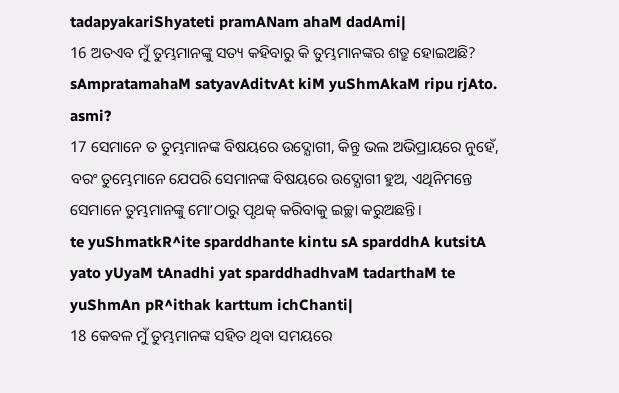tadapyakariShyateti pramANam ahaM dadAmi|
16 ଅତଏବ ମୁଁ ତୁମ୍ଭମାନଙ୍କୁ ସତ୍ୟ କହିବାରୁ କି ତୁମ୍ଭମାନଙ୍କର ଶତ୍ରୁ ହୋଇଅଛି?
sAmpratamahaM satyavAditvAt kiM yuShmAkaM ripu rjAto. asmi?
17 ସେମାନେ ତ ତୁମ୍ଭମାନଙ୍କ ବିଷୟରେ ଉଦ୍ଯୋଗୀ, କିନ୍ତୁ ଭଲ ଅଭିପ୍ରାୟରେ ନୁହେଁ, ବରଂ ତୁମ୍ଭେମାନେ ଯେପରି ସେମାନଙ୍କ ବିଷୟରେ ଉଦ୍ଯୋଗୀ ହୁଅ, ଏଥିନିମନ୍ତେ ସେମାନେ ତୁମ୍ଭମାନଙ୍କୁ ମୋʼଠାରୁ ପୃଥକ୍ କରିବାକୁ ଇଚ୍ଛା କରୁଅଛନ୍ତି।
te yuShmatkR^ite sparddhante kintu sA sparddhA kutsitA yato yUyaM tAnadhi yat sparddhadhvaM tadarthaM te yuShmAn pR^ithak karttum ichChanti|
18 କେବଳ ମୁଁ ତୁମ୍ଭମାନଙ୍କ ସହିତ ଥିବା ସମୟରେ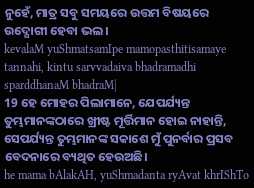ନୁହେଁ, ମାତ୍ର ସବୁ ସମୟରେ ଉତ୍ତମ ବିଷୟରେ ଉଦ୍ଯୋଗୀ ହେବା ଭଲ।
kevalaM yuShmatsamIpe mamopasthitisamaye tannahi, kintu sarvvadaiva bhadramadhi sparddhanaM bhadraM|
19 ହେ ମୋହର ପିଲାମାନେ, ଯେପର୍ଯ୍ୟନ୍ତ ତୁମ୍ଭମାନଙ୍କଠାରେ ଖ୍ରୀଷ୍ଟ ମୂର୍ତ୍ତିମାନ ହୋଇ ନାହାନ୍ତି, ସେପର୍ଯ୍ୟନ୍ତ ତୁମ୍ଭମାନଙ୍କ ସକାଶେ ମୁଁ ପୁନର୍ବାର ପ୍ରସବ ବେଦନାରେ ବ୍ୟଥିତ ହେଉଅଛି।
he mama bAlakAH, yuShmadanta ryAvat khrIShTo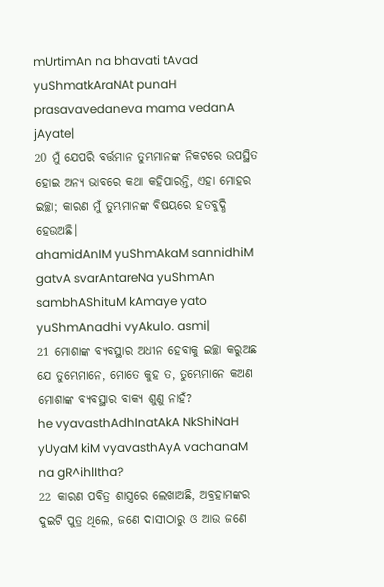mUrtimAn na bhavati tAvad yuShmatkAraNAt punaH prasavavedaneva mama vedanA jAyate|
20 ମୁଁ ଯେପରି ବର୍ତ୍ତମାନ ତୁମ୍ଭମାନଙ୍କ ନିକଟରେ ଉପସ୍ଥିତ ହୋଇ ଅନ୍ୟ ଭାବରେ କଥା କହିପାରନ୍ତି, ଏହା ମୋହର ଇଚ୍ଛା; କାରଣ ମୁଁ ତୁମ୍ଭମାନଙ୍କ ବିଷୟରେ ହତବୁଦ୍ଧି ହେଉଅଛି।
ahamidAnIM yuShmAkaM sannidhiM gatvA svarAntareNa yuShmAn sambhAShituM kAmaye yato yuShmAnadhi vyAkulo. asmi|
21 ମୋଶାଙ୍କ ବ୍ୟବସ୍ଥାର ଅଧୀନ ହେବାକୁ ଇଚ୍ଛା କରୁଅଛ ଯେ ତୁମ୍ଭେମାନେ, ମୋତେ କୁହ ତ, ତୁମ୍ଭେମାନେ କଅଣ ମୋଶାଙ୍କ ବ୍ୟବସ୍ଥାର ବାକ୍ୟ ଶୁଣୁ ନାହଁ?
he vyavasthAdhInatAkA NkShiNaH yUyaM kiM vyavasthAyA vachanaM na gR^ihlItha?
22 କାରଣ ପବିତ୍ର ଶାସ୍ତ୍ରରେ ଲେଖାଅଛି, ଅବ୍ରହାମଙ୍କର ଦୁଇଟି ପୁତ୍ର ଥିଲେ, ଜଣେ ଦାସୀଠାରୁ ଓ ଆଉ ଜଣେ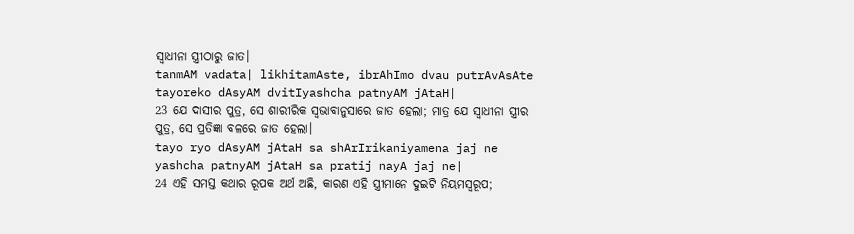ସ୍ୱାଧୀନା ସ୍ତ୍ରୀଠାରୁ ଜାତ।
tanmAM vadata| likhitamAste, ibrAhImo dvau putrAvAsAte tayoreko dAsyAM dvitIyashcha patnyAM jAtaH|
23 ଯେ ଦାସୀର ପୁତ୍ର, ସେ ଶାରୀରିକ ସ୍ୱଭାବାନୁସାରେ ଜାତ ହେଲା; ମାତ୍ର ଯେ ସ୍ୱାଧୀନା ସ୍ତ୍ରୀର ପୁତ୍ର, ସେ ପ୍ରତିଜ୍ଞା ବଳରେ ଜାତ ହେଲା।
tayo ryo dAsyAM jAtaH sa shArIrikaniyamena jaj ne yashcha patnyAM jAtaH sa pratij nayA jaj ne|
24 ଏହି ସମସ୍ତ କଥାର ରୂପକ ଅର୍ଥ ଅଛି, କାରଣ ଏହି ସ୍ତ୍ରୀମାନେ ଦୁଇଟି ନିୟମସ୍ୱରୂପ;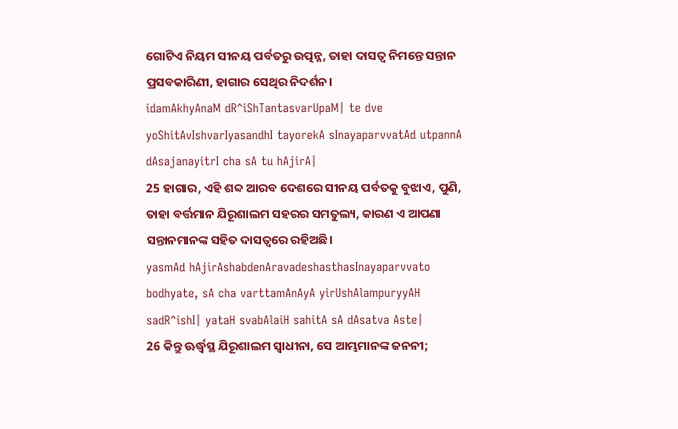ଗୋଟିଏ ନିୟମ ସୀନୟ ପର୍ବତରୁ ଉତ୍ପନ୍ନ, ତାହା ଦାସତ୍ୱ ନିମନ୍ତେ ସନ୍ତାନ ପ୍ରସବକାରିଣୀ, ହାଗାର ସେଥିର ନିଦର୍ଶନ।
idamAkhyAnaM dR^iShTantasvarUpaM| te dve yoShitAvIshvarIyasandhI tayorekA sInayaparvvatAd utpannA dAsajanayitrI cha sA tu hAjirA|
25 ହାଗାର, ଏହି ଶବ୍ଦ ଆରବ ଦେଶରେ ସୀନୟ ପର୍ବତକୁ ବୁଝାଏ, ପୁଣି, ତାହା ବର୍ତ୍ତମାନ ଯିରୂଶାଲମ ସହରର ସମତୁଲ୍ୟ, କାରଣ ଏ ଆପଣା ସନ୍ତାନମାନଙ୍କ ସହିତ ଦାସତ୍ୱରେ ରହିଅଛି।
yasmAd hAjirAshabdenAravadeshasthasInayaparvvato bodhyate, sA cha varttamAnAyA yirUshAlampuryyAH sadR^ishI| yataH svabAlaiH sahitA sA dAsatva Aste|
26 କିନ୍ତୁ ଊର୍ଦ୍ଧ୍ୱସ୍ଥ ଯିରୂଶାଲମ ସ୍ୱାଧୀନା, ସେ ଆମ୍ଭମାନଙ୍କ ଜନନୀ;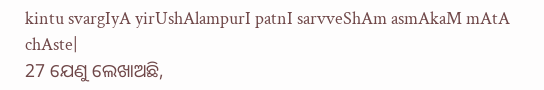kintu svargIyA yirUshAlampurI patnI sarvveShAm asmAkaM mAtA chAste|
27 ଯେଣୁ ଲେଖାଅଛି,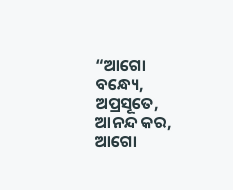“ଆଗୋ ବନ୍ଧ୍ୟେ, ଅପ୍ରସୂତେ, ଆନନ୍ଦ କର, ଆଗୋ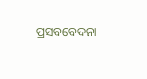ପ୍ରସବବେଦନା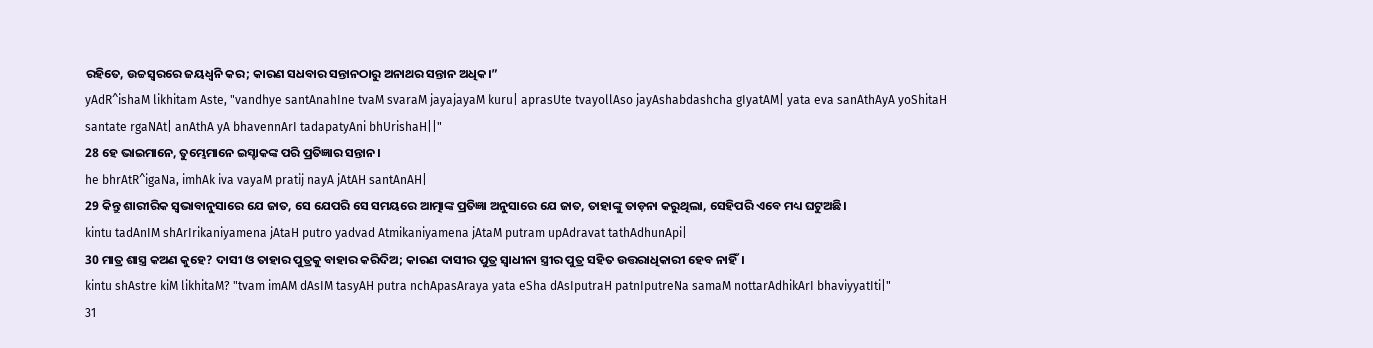ରହିତେ, ଉଚ୍ଚସ୍ୱରରେ ଜୟଧ୍ୱନି କର; କାରଣ ସଧବାର ସନ୍ତାନଠାରୁ ଅନାଥର ସନ୍ତାନ ଅଧିକ।”
yAdR^ishaM likhitam Aste, "vandhye santAnahIne tvaM svaraM jayajayaM kuru| aprasUte tvayollAso jayAshabdashcha gIyatAM| yata eva sanAthAyA yoShitaH santate rgaNAt| anAthA yA bhavennArI tadapatyAni bhUrishaH||"
28 ହେ ଭାଇମାନେ, ତୁମ୍ଭେମାନେ ଇସ୍ହାକଙ୍କ ପରି ପ୍ରତିଜ୍ଞାର ସନ୍ତାନ।
he bhrAtR^igaNa, imhAk iva vayaM pratij nayA jAtAH santAnAH|
29 କିନ୍ତୁ ଶାରୀରିକ ସ୍ୱଭାବାନୁସାରେ ଯେ ଜାତ, ସେ ଯେପରି ସେ ସମୟରେ ଆତ୍ମାଙ୍କ ପ୍ରତିଜ୍ଞା ଅନୁସାରେ ଯେ ଜାତ, ତାହାଙ୍କୁ ତାଡ଼ନା କରୁଥିଲା, ସେହିପରି ଏବେ ମଧ୍ୟ ଘଟୁଅଛି।
kintu tadAnIM shArIrikaniyamena jAtaH putro yadvad Atmikaniyamena jAtaM putram upAdravat tathAdhunApi|
30 ମାତ୍ର ଶାସ୍ତ୍ର କଅଣ କୁହେ? ଦାସୀ ଓ ତାହାର ପୁତ୍ରକୁ ବାହାର କରିଦିଅ; କାରଣ ଦାସୀର ପୁତ୍ର ସ୍ୱାଧୀନା ସ୍ତ୍ରୀର ପୁତ୍ର ସହିତ ଉତ୍ତରାଧିକାରୀ ହେବ ନାହିଁ।
kintu shAstre kiM likhitaM? "tvam imAM dAsIM tasyAH putra nchApasAraya yata eSha dAsIputraH patnIputreNa samaM nottarAdhikArI bhaviyyatIti|"
31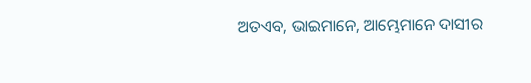ଅତଏବ, ଭାଇମାନେ, ଆମ୍ଭେମାନେ ଦାସୀର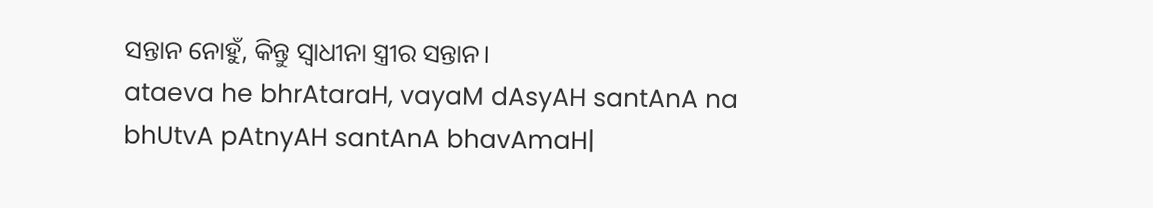ସନ୍ତାନ ନୋହୁଁ, କିନ୍ତୁ ସ୍ୱାଧୀନା ସ୍ତ୍ରୀର ସନ୍ତାନ।
ataeva he bhrAtaraH, vayaM dAsyAH santAnA na bhUtvA pAtnyAH santAnA bhavAmaH|